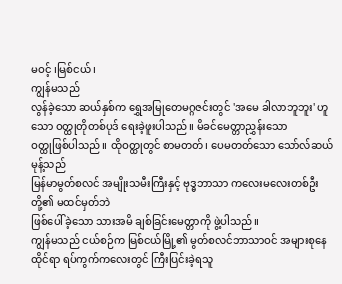မဝင့် ၊မြစ်ငယ်၊
ကျွန်မသည်
လွန်ခဲ့သော ဆယ်နှစ်က ရွှေအမြုတေမဂ္ဂဇင်းတွင် 'အမေ ခါလာဘူဘူး' ဟူသော ဝတ္ထုတိုတစ်ပုဒ် ရေးခဲ့ဖူးပါသည်။ မိခင်မေတ္တာညွှန်းသော
ဝတ္ထုဖြစ်ပါသည်။ ထိုဝတ္ထုတွင် စာမတတ်၊ ပေမတတ်သော သော်လ်ဆယ် မုန့်သည်
မြန်မာမွတ်စလင် အမျိုးသမီးကြီးနှင့် ဗုဒ္ဓဘာသာ ကလေးမလေးတစ်ဦးတို့၏ မထင်မှတ်ဘဲ
ဖြစ်ပေါ်ခဲ့သော သားအမိ ချစ်ခြင်းမေတ္တာကို ဖွဲ့ပါသည်။
ကျွန်မသည် ငယ်စဉ်က မြစ်ငယ်မြို့၏ မွတ်စလင်ဘာသာဝင် အများစုနေထိုင်ရာ ရပ်ကွက်ကလေးတွင် ကြီးပြင်းခဲ့ရသူ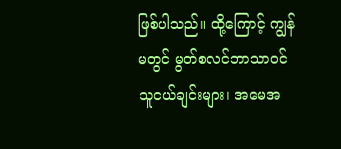ဖြစ်ပါသည်။ ထို့ကြောင့် ကျွန်မတွင် မွတ်စလင်ဘာသာဝင် သူငယ်ချင်းများ၊ အမေအ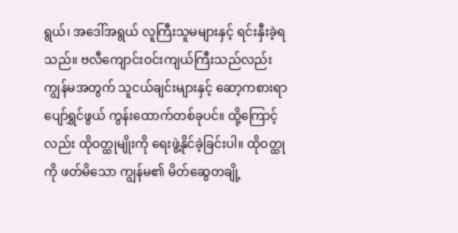ရွယ်၊ အဒေါ်အရွယ် လူကြီးသူမများနှင့် ရင်းနှီးခဲ့ရသည်။ ဗလီကျောင်းဝင်းကျယ်ကြီးသည်လည်း ကျွန်မအတွက် သူငယ်ချင်းများနှင့် ဆော့ကစားရာ ပျော်ရွှင်ဖွယ် ကွန်းထောက်တစ်ခုပင်။ ထို့ကြောင့်လည်း ထိုဝတ္ထုမျိုးကို ရေးဖွဲ့နိုင်ခဲ့ခြင်းပါ။ ထိုဝတ္ထုကို ဖတ်မိသော ကျွန်မ၏ မိတ်ဆွေတချို့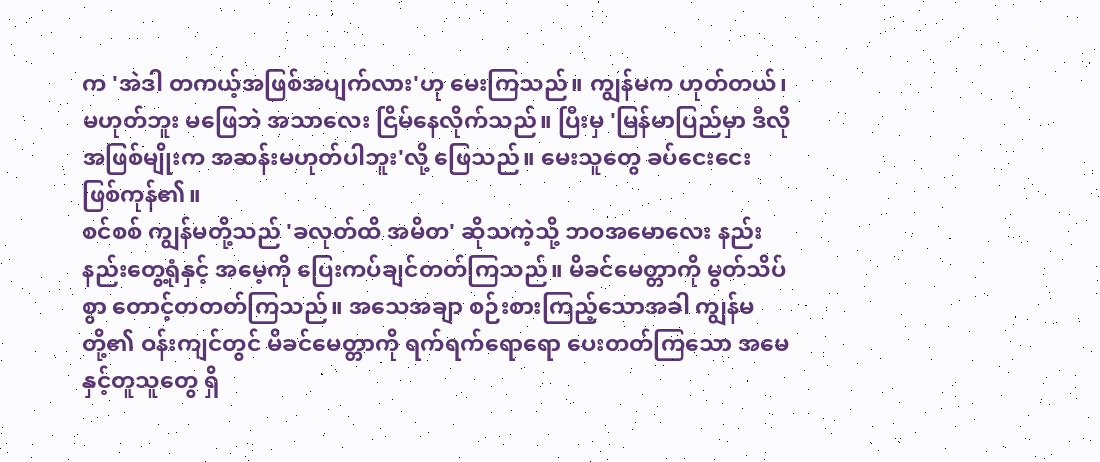က 'အဲဒါ တကယ့်အဖြစ်အပျက်လား'ဟု မေးကြသည်။ ကျွန်မက ဟုတ်တယ်၊ မဟုတ်ဘူး မဖြေဘဲ အသာလေး ငြိမ်နေလိုက်သည်။ ပြီးမှ 'မြန်မာပြည်မှာ ဒီလိုအဖြစ်မျိုးက အဆန်းမဟုတ်ပါဘူး'လို့ ဖြေသည်။ မေးသူတွေ ခပ်ငေးငေး ဖြစ်ကုန်၏။
စင်စစ် ကျွန်မတို့သည် 'ခလုတ်ထိ အမိတ' ဆိုသကဲ့သို့ ဘဝအမောလေး နည်းနည်းတွေ့ရုံနှင့် အမေ့ကို ပြေးကပ်ချင်တတ်ကြသည်။ မိခင်မေတ္တာကို မွတ်သိပ်စွာ တောင့်တတတ်ကြသည်။ အသေအချာ စဉ်းစားကြည့်သောအခါ ကျွန်မတို့၏ ဝန်းကျင်တွင် မိခင်မေတ္တာကို ရက်ရက်ရောရော ပေးတတ်ကြသော အမေနှင့်တူသူတွေ ရှိ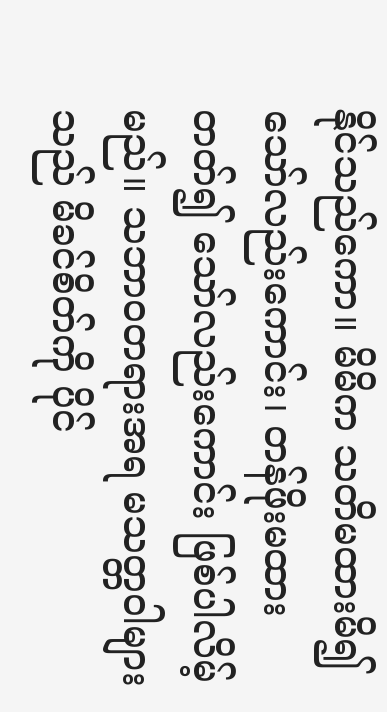နိုင်သည်ကော။ မိမိက သတိမထားမိ၍သော်လည်းကောင်း၊ တန်ဖိုးမထားတတ်၍ သော်လည်းကောင်း ဖြစ်ပါလိမ့်မည်။ သဘာဝတရားအရ မသတ္တဝါများသည် မိခင်စိတ်ကို ပိုင်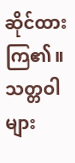ဆိုင်ထားကြ၏။ သတ္တဝါများ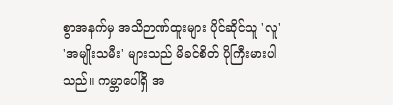စွာအနက်မှ အသိဉာဏ်ထူးများ ပိုင်ဆိုင်သူ 'လူ' 'အမျိုးသမီး' များသည် မိခင်စိတ် ပိုကြီးမားပါသည်။ ကမ္ဘာပေါ်ရှိ အ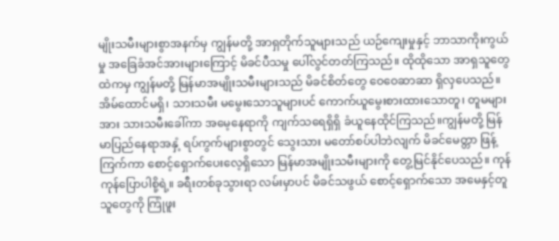မျိုးသမီးများစွာအနက်မှ ကျွန်မတို့ အာရှတိုက်သူများသည် ယဉ်ကျေးမှုနှင့် ဘာသာကိုးကွယ်မှု အခြေခံအင်အားများကြောင့် မိခင်ပီသမှု ပေါ်လွင်တတ်ကြသည်။ ထိုထိုသော အာရှသူတွေထဲကမှ ကျွန်မတို့ မြန်မာအမျိုးသမီးများသည် မိခင်စိတ်တွေ ဝေဝေဆာဆာ ရှိလှပေသည်။
အိမ်ထောင်မရှိ၊ သားသမီး မမွေးသောသူများပင် ကောက်ယူမွေးစားထားသောတူ၊ တူမများအား သားသမီးခေါ်ကာ အမေ့နေရာကို ကျက်သရေရှိရှိ ခံယူနေထိုင်ကြသည်။ကျွန်မတို့ မြန်မာပြည်နေရာအနှံ့ ရပ်ကွက်များစွာတွင် သွေးသား မတော်စပ်ပါဘဲလျက် မိခင်မေတ္တာ ဖြန့်ကြက်ကာ စောင့်ရှောက်ပေးလေ့ရှိသော မြန်မာအမျိုးသမီးများကို တွေ့မြင်နိုင်ပေသည်။ ကုန်ကုန်ပြောပါစို့ရဲ့။ ခရီးတစ်ခုသွားရာ လမ်းမှာပင် မိခင်သဖွယ် စောင့်ရှောက်သော အမေနှင့်တူသူတွေကို ကြုံဖူး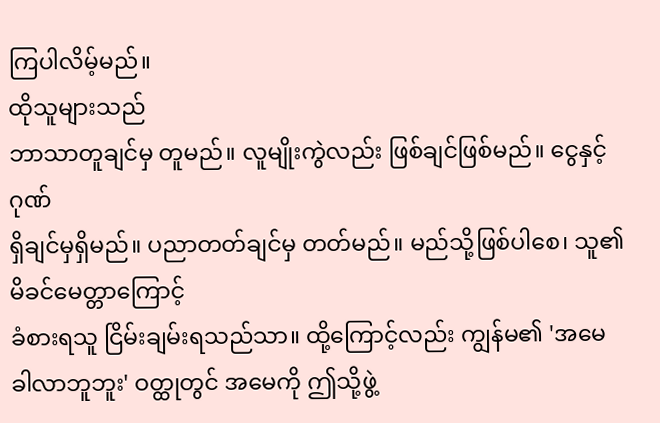ကြပါလိမ့်မည်။
ထိုသူများသည်
ဘာသာတူချင်မှ တူမည်။ လူမျိုးကွဲလည်း ဖြစ်ချင်ဖြစ်မည်။ ငွေနှင့်ဂုဏ်
ရှိချင်မှရှိမည်။ ပညာတတ်ချင်မှ တတ်မည်။ မည်သို့ဖြစ်ပါစေ၊ သူ၏ မိခင်မေတ္တာကြောင့်
ခံစားရသူ ငြိမ်းချမ်းရသည်သာ။ ထို့ကြောင့်လည်း ကျွန်မ၏ 'အမေ
ခါလာဘူဘူး' ဝတ္ထုတွင် အမေကို ဤသို့ဖွဲ့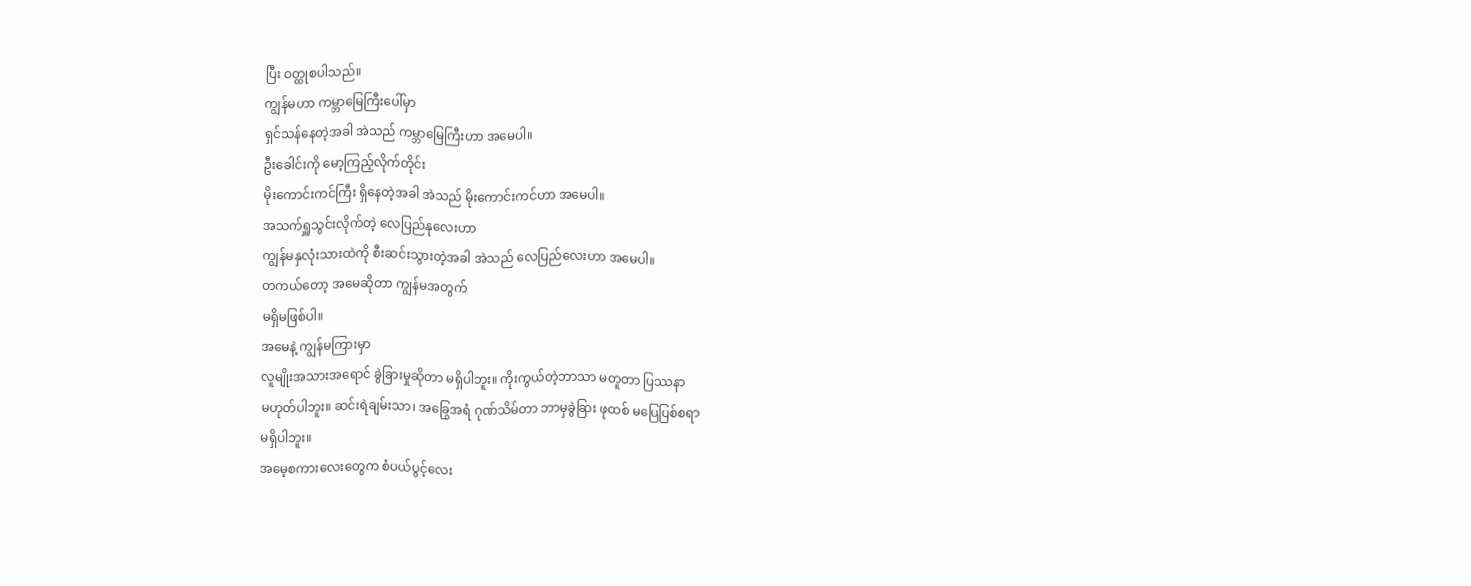ပြီး ဝတ္ထုစပါသည်။
ကျွန်မဟာ ကမ္ဘာမြေကြီးပေါ်မှာ
ရှင်သန်နေတဲ့အခါ အဲသည် ကမ္ဘာမြေကြီးဟာ အမေပါ။
ဦးခေါင်းကို မော့ကြည့်လိုက်တိုင်း
မိုးကောင်းကင်ကြီး ရှိနေတဲ့အခါ အဲသည် မိုးကောင်းကင်ဟာ အမေပါ။
အသက်ရှူသွင်းလိုက်တဲ့ လေပြည်နုလေးဟာ
ကျွန်မနှလုံးသားထဲကို စီးဆင်းသွားတဲ့အခါ အဲသည် လေပြည်လေးဟာ အမေပါ။
တကယ်တော့ အမေဆိုတာ ကျွန်မအတွက်
မရှိမဖြစ်ပါ။
အမေနဲ့ ကျွန်မကြားမှာ
လူမျိုးအသားအရောင် ခွဲခြားမှုဆိုတာ မရှိပါဘူး။ ကိုးကွယ်တဲ့ဘာသာ မတူတာ ပြဿနာ
မဟုတ်ပါဘူး။ ဆင်းရဲချမ်းသာ၊ အခြွေအရံ ဂုဏ်သိမ်တာ ဘာမှခွဲခြား ဖုထစ် မပြေပြစ်စရာ
မရှိပါဘူး။
အမေ့စကားလေးတွေက စံပယ်ပွင့်လေး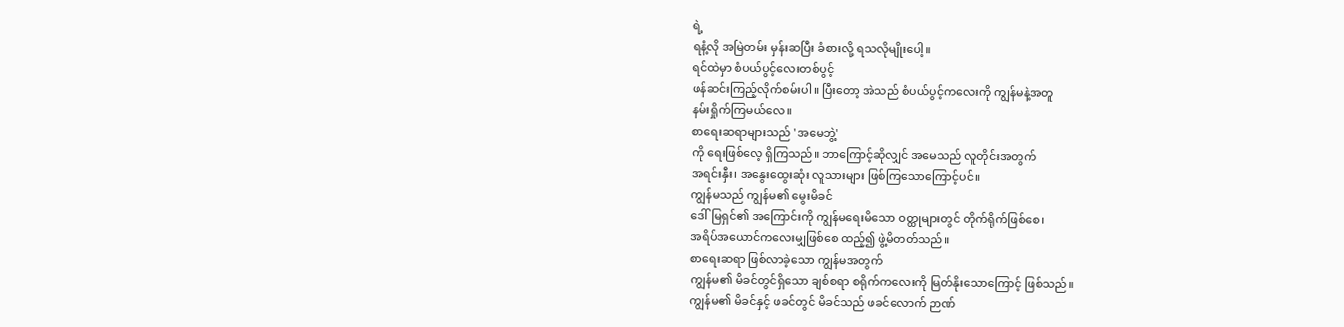ရဲ့
ရနံ့လို အမြဲတမ်း မှန်းဆပြီး ခံစားလို့ ရသလိုမျိုးပေါ့။
ရင်ထဲမှာ စံပယ်ပွင့်လေးတစ်ပွင့်
ဖန်ဆင်းကြည့်လိုက်စမ်းပါ။ ပြီးတော့ အဲသည် စံပယ်ပွင့်ကလေးကို ကျွန်မနဲ့အတူ
နမ်းရှိုက်ကြမယ်လေ။
စာရေးဆရာများသည် 'အမေဘွဲ့'
ကို ရေးဖြစ်လေ့ ရှိကြသည်။ ဘာကြောင့်ဆိုလျှင် အမေသည် လူတိုင်းအတွက်
အရင်းနှီး၊ အနွေးထွေးဆုံး လူသားများ ဖြစ်ကြသောကြောင့်ပင်။
ကျွန်မသည် ကျွန်မ၏ မွေးမိခင်
ဒေါ်မြရှင်၏ အကြောင်းကို ကျွန်မရေးမိသော ဝတ္ထုများတွင် တိုက်ရိုက်ဖြစ်စေ၊
အရိပ်အယောင်ကလေးမျှဖြစ်စေ ထည့်၍ ဖွဲ့မိတတ်သည်။
စာရေးဆရာ ဖြစ်လာခဲ့သော ကျွန်မအတွက်
ကျွန်မ၏ မိခင်တွင်ရှိသော ချစ်စရာ စရိုက်ကလေးကို မြတ်နိုးသောကြောင့် ဖြစ်သည်။
ကျွန်မ၏ မိခင်နှင့် ဖခင်တွင် မိခင်သည် ဖခင်လောက် ဉာဏ်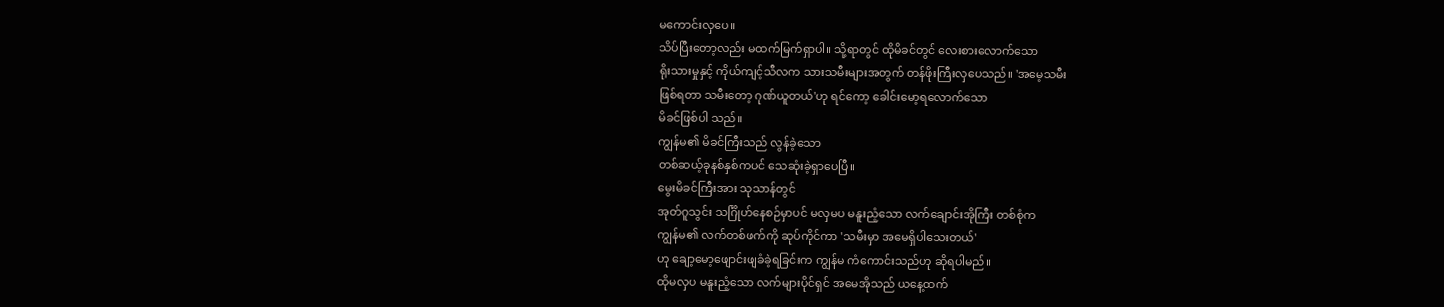မကောင်းလှပေ။
သိပ်ပြီးတော့လည်း မထက်မြက်ရှာပါ။ သို့ရာတွင် ထိုမိခင်တွင် လေးစားလောက်သော
ရိုးသားမှုနှင့် ကိုယ်ကျင့်သီလက သားသမီးများအတွက် တန်ဖိုးကြီးလှပေသည်။ 'အမေ့သမီး
ဖြစ်ရတာ သမီးတော့ ဂုဏ်ယူတယ်'ဟု ရင်ကော့ ခေါင်းမော့ရလောက်သော
မိခင်ဖြစ်ပါ သည်။
ကျွန်မ၏ မိခင်ကြီးသည် လွန်ခဲ့သော
တစ်ဆယ့်ခုနစ်နှစ်ကပင် သေဆုံးခဲ့ရှာပေပြီ။
မွေးမိခင်ကြီးအား သုသာန်တွင်
အုတ်ဂူသွင်း သင်္ဂြိုဟ်နေစဉ်မှာပင် မလှမပ မနူးညံ့သော လက်ချောင်းအိုကြီး တစ်စုံက
ကျွန်မ၏ လက်တစ်ဖက်ကို ဆုပ်ကိုင်ကာ 'သမီးမှာ အမေရှိပါသေးတယ်'
ဟု ချော့မော့ဖျောင်းဖျခံခဲ့ရခြင်းက ကျွန်မ ကံကောင်းသည်ဟု ဆိုရပါမည်။
ထိုမလှပ မနူးညံ့သော လက်များပိုင်ရှင် အမေအိုသည် ယနေ့ထက်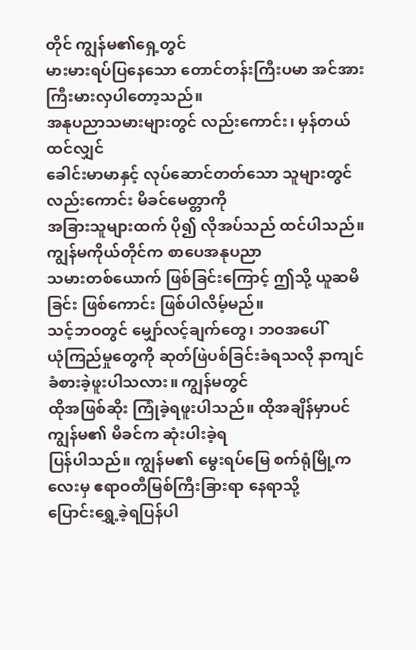တိုင် ကျွန်မ၏ရှေ့တွင်
မားမားရပ်ပြနေသော တောင်တန်းကြီးပမာ အင်အားကြီးမားလှပါတော့သည်။
အနုပညာသမားများတွင် လည်းကောင်း၊ မှန်တယ်ထင်လျှင်
ခေါင်းမာမာနှင့် လုပ်ဆောင်တတ်သော သူများတွင်လည်းကောင်း မိခင်မေတ္တာကို
အခြားသူများထက် ပို၍ လိုအပ်သည် ထင်ပါသည်။ ကျွန်မကိုယ်တိုင်က စာပေအနုပညာ
သမားတစ်ယောက် ဖြစ်ခြင်းကြောင့် ဤသို့ ယူဆမိခြင်း ဖြစ်ကောင်း ဖြစ်ပါလိမ့်မည်။
သင့်ဘဝတွင် မျှော်လင့်ချက်တွေ၊ ဘဝအပေါ်
ယုံကြည်မှုတွေကို ဆုတ်ဖြဲပစ်ခြင်းခံရသလို နာကျင်ခံစားခဲ့ဖူးပါသလား။ ကျွန်မတွင်
ထိုအဖြစ်ဆိုး ကြုံခဲ့ရဖူးပါသည်။ ထိုအချိန်မှာပင် ကျွန်မ၏ မိခင်က ဆုံးပါးခဲ့ရ
ပြန်ပါသည်။ ကျွန်မ၏ မွေးရပ်မြေ စက်ရုံမြို့ကလေးမှ ဧရာဝတီမြစ်ကြီးခြားရာ နေရာသို့
ပြောင်းရွှေ့ခဲ့ရပြန်ပါ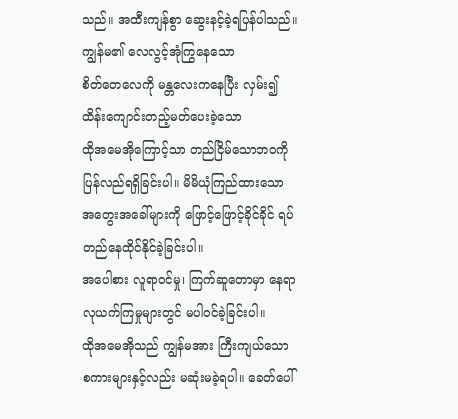သည်။ အထီးကျန်စွာ ဆွေးနင့်ခဲ့ရပြန်ပါသည်။
ကျွန်မ၏ လေလွင့်အုံကြွနေသော
စိတ်တေလေကို မန္တလေးကနေပြီး လှမ်း၍ ထိန်းကျောင်းတည့်မတ်ပေးခဲ့သော
ထိုအမေအိုကြောင့်သာ တည်ငြိမ်သောဘဝကို ပြန်လည်ရရှိခြင်းပါ။ မိမိယုံကြည်ထားသော
အတွေးအခေါ်များကို ဖြောင့်ဖြောင့်ခိုင်ခိုင် ရပ်တည်နေထိုင်နိုင်ခဲ့ခြင်းပါ။
အပေါစား လူရာဝင်မှု၊ ကြက်ဆူတောမှာ နေရာလုယက်ကြမှုများတွင် မပါဝင်ခဲ့ခြင်းပါ။
ထိုအမေအိုသည် ကျွန်မအား ကြီးကျယ်သော
စကားများနှင့်လည်း မဆုံးမခဲ့ရပါ။ ခေတ်ပေါ်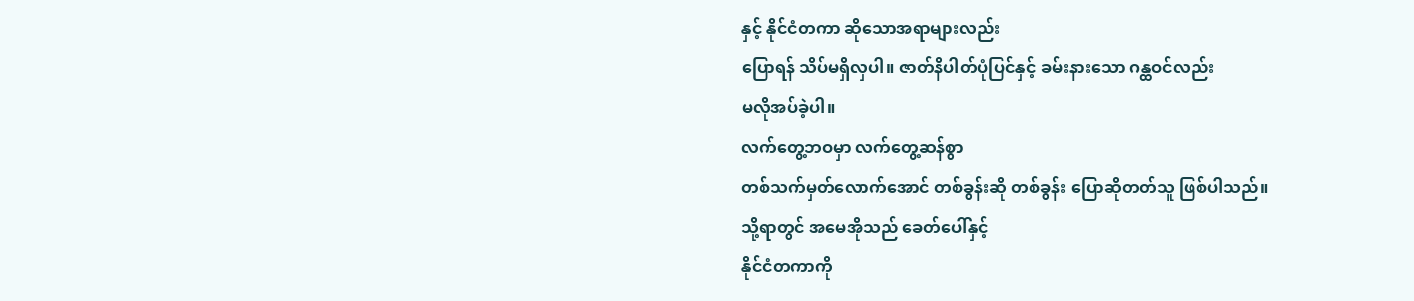နှင့် နိုင်ငံတကာ ဆိုသောအရာများလည်း
ပြောရန် သိပ်မရှိလှပါ။ ဇာတ်နိပါတ်ပုံပြင်နှင့် ခမ်းနားသော ဂန္ထဝင်လည်း
မလိုအပ်ခဲ့ပါ။
လက်တွေ့ဘဝမှာ လက်တွေ့ဆန်စွာ
တစ်သက်မှတ်လောက်အောင် တစ်ခွန်းဆို တစ်ခွန်း ပြောဆိုတတ်သူ ဖြစ်ပါသည်။
သို့ရာတွင် အမေအိုသည် ခေတ်ပေါ်နှင့်
နိုင်ငံတကာကို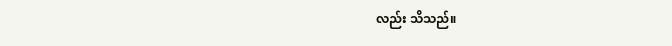လည်း သိသည်။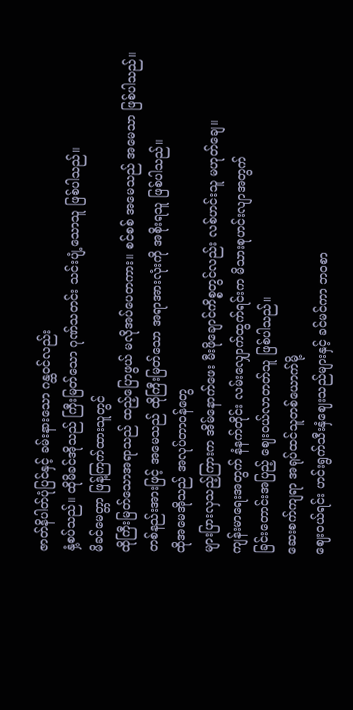ဇာတ်နိပါတ်ပုံပြင်နှင့် ခမ်းနားသော ဂန္ထဝင်လည်း
နှံ့စပ်သည်။ ထိုမိခင်အိုသည် ကြီးမြတ်သော ဂုဏ်သတင်း သင်းပျံ့သောသူ ဖြစ်ပါသည်။
မိခင်မေတ္တာ ဖြန့်ကြက်ထားသူတွင်
ထိုကြီးမြတ်သောအရာသည် ထည့်ပြောဖွယ် မလိုအပ်ပေတကား။ စင်စစ် အမေသည် အမေသာ ဖြစ်ပါသည်။
တစ်နည်းအားဖြင့် အမေသည် ထိုကြီးမြတ်သော အရာအားလုံးကို အစိုးရသူ ဖြစ်ပါသည်။
ထိုအမေအိုသည် အလုပ်တာဝန်တွေ
များပြားလှသည့်ကြားက အိမ်နောက်ဖေး မီးဖိုချောင်ကိစ္စတွင်လည်း လစ်ဟင်းသူ မဟုတ်ချေ။
ကျန်းမာရေးအတွက် နံနက်တိုင်း လမ်းလျှောက်ထွက်ရင်းက မိသားစုဟင်းလျာအတွက်
ခြင်းတောင်းအပြည့် ဈေးဝယ်လာတတ်သူ ဖြစ်ပါသည်။
ဆေးစက်ကျရာ အရုပ်ထင်သူတစ်ယောက်မို့
ဈေးဝယ်ရင်း ဟင်းရွက်သီးနှံဈေးသည်များနှင့် ခင်မင်ကာ ဘဝစာ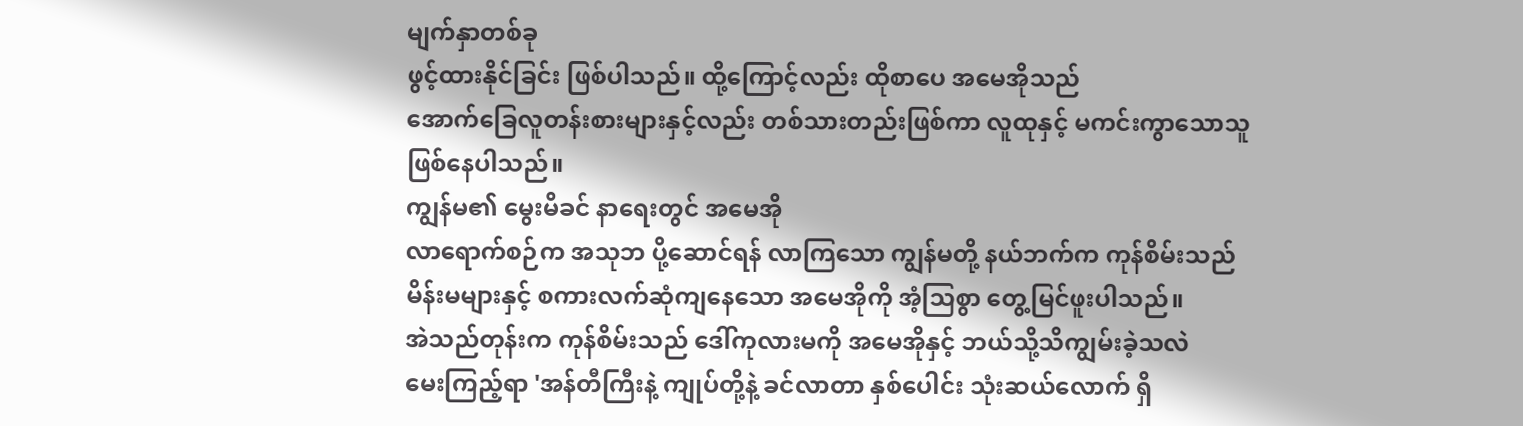မျက်နှာတစ်ခု
ဖွင့်ထားနိုင်ခြင်း ဖြစ်ပါသည်။ ထို့ကြောင့်လည်း ထိုစာပေ အမေအိုသည်
အောက်ခြေလူတန်းစားများနှင့်လည်း တစ်သားတည်းဖြစ်ကာ လူထုနှင့် မကင်းကွာသောသူ
ဖြစ်နေပါသည်။
ကျွန်မ၏ မွေးမိခင် နာရေးတွင် အမေအို
လာရောက်စဉ်က အသုဘ ပို့ဆောင်ရန် လာကြသော ကျွန်မတို့ နယ်ဘက်က ကုန်စိမ်းသည်
မိန်းမများနှင့် စကားလက်ဆုံကျနေသော အမေအိုကို အံ့သြစွာ တွေ့မြင်ဖူးပါသည်။
အဲသည်တုန်းက ကုန်စိမ်းသည် ဒေါ်ကုလားမကို အမေအိုနှင့် ဘယ်သို့သိကျွမ်းခဲ့သလဲ
မေးကြည့်ရာ 'အန်တီကြီးနဲ့ ကျုပ်တို့နဲ့ ခင်လာတာ နှစ်ပေါင်း သုံးဆယ်လောက် ရှိ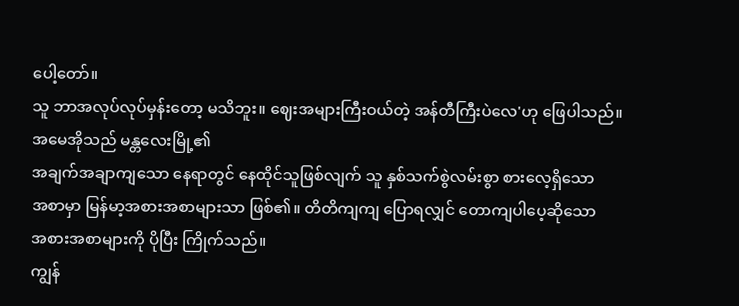ပေါ့တော်။
သူ ဘာအလုပ်လုပ်မှန်းတော့ မသိဘူး။ ဈေးအများကြီးဝယ်တဲ့ အန်တီကြီးပဲလေ'ဟု ဖြေပါသည်။
အမေအိုသည် မန္တလေးမြို့၏
အချက်အချာကျသော နေရာတွင် နေထိုင်သူဖြစ်လျက် သူ နှစ်သက်စွဲလမ်းစွာ စားလေ့ရှိသော
အစာမှာ မြန်မာ့အစားအစာများသာ ဖြစ်၏။ တိတိကျကျ ပြောရလျှင် တောကျပါပေ့ဆိုသော
အစားအစာများကို ပိုပြီး ကြိုက်သည်။
ကျွန်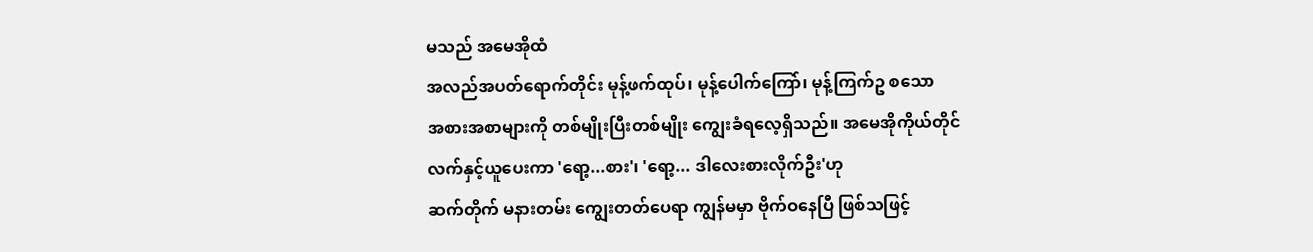မသည် အမေအိုထံ
အလည်အပတ်ရောက်တိုင်း မုန့်ဖက်ထုပ်၊ မုန့်ပေါက်ကြော်၊ မုန့်ကြက်ဥ စသော
အစားအစာများကို တစ်မျိုးပြီးတစ်မျိုး ကျွေးခံရလေ့ရှိသည်။ အမေအိုကိုယ်တိုင်
လက်နှင့်ယူပေးကာ 'ရော့...စား'၊ 'ရော့... ဒါလေးစားလိုက်ဦး'ဟု
ဆက်တိုက် မနားတမ်း ကျွေးတတ်ပေရာ ကျွန်မမှာ ဗိုက်ဝနေပြီ ဖြစ်သဖြင့်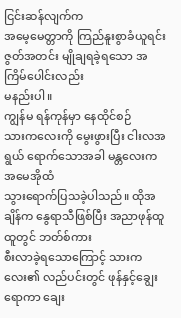ငြင်းဆန်လျက်က
အမေ့မေတ္တာကို ကြည်နူးစွာခံယူရင်း ဇွတ်အတင်း မျိုချရခဲ့ရသော အကြိမ်ပေါင်းလည်း
မနည်းပါ။
ကျွန်မ ရန်ကုန်မှာ နေထိုင်စဉ်
သားကလေးကို မွေးဖွားပြီး ငါးလအရွယ် ရောက်သောအခါ မန္တလေးက အမေအိုထံ
သွားရောက်ပြသခဲ့ပါသည်။ ထိုအချိန်က နွေရာသီဖြစ်ပြီး အညာဖုန်ထူထူတွင် ဘတ်စ်ကား
စီးလာခဲ့ရသောကြောင့် သားကလေး၏ လည်ပင်းတွင် ဖုန်နှင့်ချွေးရောကာ ချေး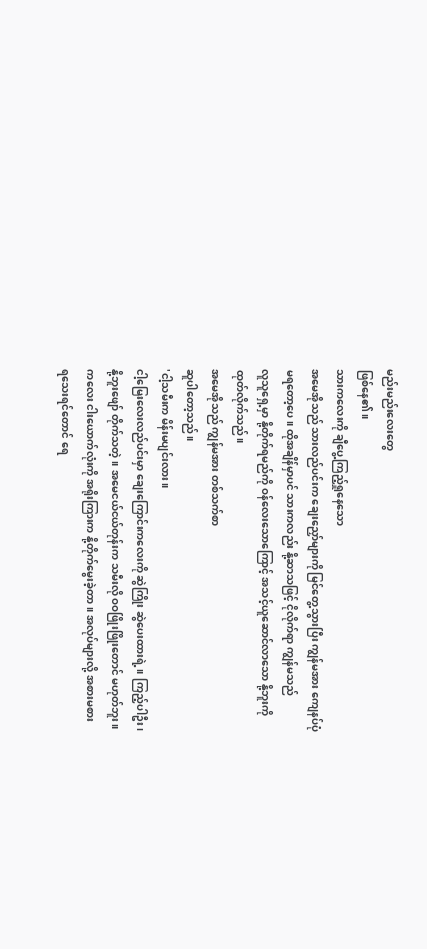မည်းမည်းလေးတွေ
ဖြစ်နေ၏။
သားကလေးကို ချီပွေ့ကြည့်ရှုနေသော
အမေအိုသည် သားလည်ပင်းက ချေးညှော်များကို မြင်တွေ့သွားပြီး ကျွန်မအား ကျေနပ်ပုံ
မရတော့ပေ။ ထိုအချိန်မှာပင် သားကလည်း နို့ဆာသဖြင့် ငိုလိုက်ရာ ကျွန်မသည်
လူသူရှေ့မှာ နို့တိုက်ရမည်ကို ဝန်လေးသောကြောင့် အသင့်ယူဆောင်လာသော နို့ဘူးကို
ထုတ်လိုက်သည်။
အမေအိုသည် ကျွန်မအား တစ်သက်စာ
ဆူပါတော့သည်။
'ငါ့သမီးက မိန်းမပျင်းလား။
ငါ့မြေးလေးလည်ပင်းမှာ ချေးကြောင်းကလေးကို ဆွဲကြိုး ဆွဲပေးထားရဲ့။ ကြည့်ပါဦး၊
နို့ဘူးဖျော် တိုက်သတဲ့။ အမေငယ်ငယ်တုန်းက သမီးလို ဝဝဖြိုးဖြိုးတောင် မဟုတ်ဘူး။
ကလေး ငါးယောက်လုံးကို အရိုးကြားက နို့တိုက်မွေးခဲ့တာ။ အလုပ်များလို့ အစားမစား
ရသေးရင်တောင် ရေ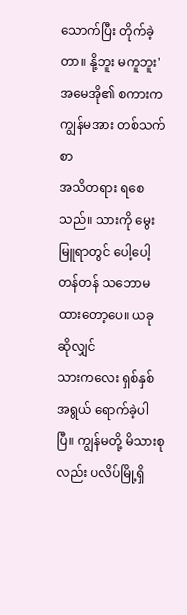သောက်ပြီး တိုက်ခဲ့တာ။ နို့ဘူး မကူဘူး'
အမေအို၏ စကားက ကျွန်မအား တစ်သက်စာ
အသိတရား ရစေသည်။ သားကို မွေးမြူရာတွင် ပေါ့ပေါ့တန်တန် သဘောမထားတော့ပေ။ ယခုဆိုလျှင်
သားကလေး ရှစ်နှစ်အရွယ် ရောက်ခဲ့ပါပြီ။ ကျွန်မတို့ မိသားစုလည်း ပလိပ်မြို့ရှိ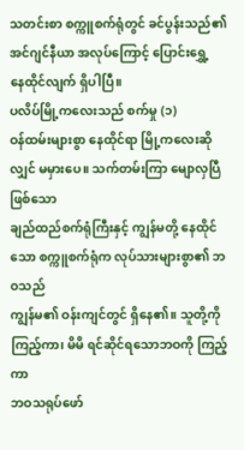သတင်းစာ စက္ကူစက်ရုံတွင် ခင်ပွန်းသည်၏ အင်ဂျင်နီယာ အလုပ်ကြောင့် ပြောင်းရွှေ့
နေထိုင်လျက် ရှိပါပြီ။
ပလိပ်မြို့ကလေးသည် စက်မှု (၁)
ဝန်ထမ်းများစွာ နေထိုင်ရာ မြို့ကလေးဆိုလျှင် မမှားပေ။ သက်တမ်းကြာ မျောလှပြီဖြစ်သော
ချည်ထည်စက်ရုံကြီးနှင့် ကျွန်မတို့ နေထိုင်သော စက္ကူစက်ရုံက လုပ်သားများစွာ၏ ဘဝသည်
ကျွန်မ၏ ဝန်းကျင်တွင် ရှိနေ၏။ သူတို့ကို ကြည့်ကာ၊ မိမိ ရင်ဆိုင်ရသောဘဝကို ကြည့်ကာ
ဘဝသရုပ်ဖော်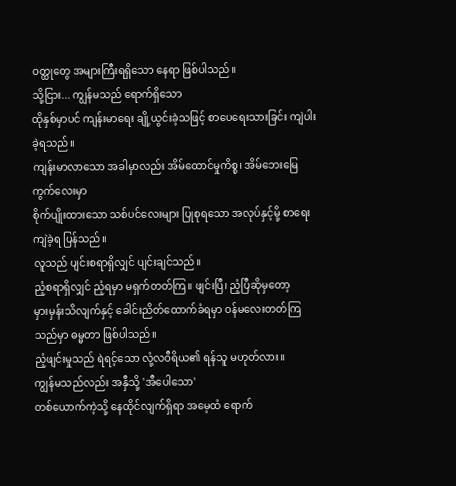ဝတ္ထုတွေ အများကြီးရရှိသော နေရာ ဖြစ်ပါသည်။
သို့ငြား... ကျွန်မသည် ရောက်ရှိသော
ထိုနှစ်မှာပင် ကျန်းမာရေး ချို့ယွင်းခဲ့သဖြင့် စာပေရေးသားခြင်း ကျဲပါးခဲ့ရသည်။
ကျန်းမာလာသော အခါမှာလည်း အိမ်ထောင်မှုကိစ္စ၊ အိမ်ဘေးမြေကွက်လေးမှာ
စိုက်ပျိုးထားသော သစ်ပင်လေးများ ပြုစုရသော အလုပ်နှင့်မို့ စာရေးကျဲခဲ့ရ ပြန်သည်။
လူသည် ပျင်းစရာရှိလျှင် ပျင်းချင်သည်။
ညံ့စရာရှိလျှင် ညံ့ရမှာ မရှက်တတ်ကြ။ ဖျင်းပြီ၊ ညံ့ပြီဆိုမှတော့
မှားမှန်းသိလျက်နှင့် ခေါင်းညိတ်ထောက်ခံရမှာ ဝန်မလေးတတ်ကြသည်မှာ ဓမ္မတာ ဖြစ်ပါသည်။
ညံ့ဖျင်းမှုသည် ရဲရင့်သော လုံ့လဝီရိယ၏ ရန်သူ မဟုတ်လား။
ကျွန်မသည်လည်း အနှီသို့ 'အီပေါသော'
တစ်ယောက်ကဲ့သို့ နေထိုင်လျက်ရှိရာ အမေ့ထံ ရောက်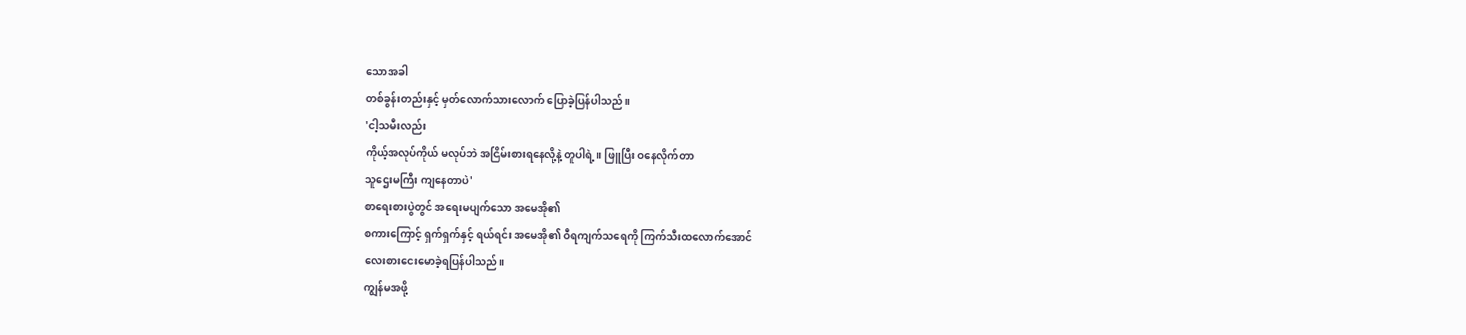သောအခါ
တစ်ခွန်းတည်းနှင့် မှတ်လောက်သားလောက် ပြောခဲ့ပြန်ပါသည်။
'ငါ့သမီးလည်း
ကိုယ့်အလုပ်ကိုယ် မလုပ်ဘဲ အငြိမ်းစားရနေလို့နဲ့ တူပါရဲ့။ ဖြူပြီး ဝနေလိုက်တာ
သူဌေးမကြီး ကျနေတာပဲ'
စာရေးစားပွဲတွင် အရေးမပျက်သော အမေအို၏
စကားကြောင့် ရှက်ရှက်နှင့် ရယ်ရင်း အမေအို၏ ဝီရကျက်သရေကို ကြက်သီးထလောက်အောင်
လေးစားငေးမောခဲ့ရပြန်ပါသည်။
ကျွန်မအဖို့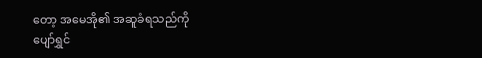တော့ အမေအို၏ အဆူခံရသည်ကို
ပျော်ရွှင်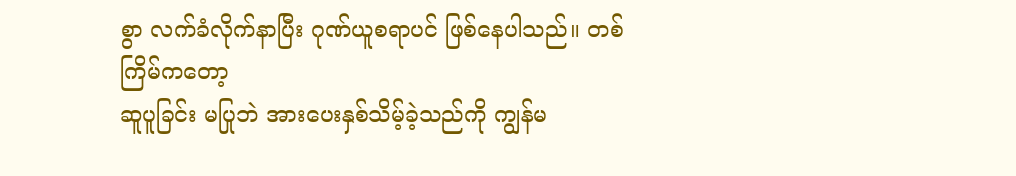စွာ လက်ခံလိုက်နာပြီး ဂုဏ်ယူစရာပင် ဖြစ်နေပါသည်။ တစ်ကြိမ်ကတော့
ဆူပူခြင်း မပြုဘဲ အားပေးနှစ်သိမ့်ခဲ့သည်ကို ကျွန်မ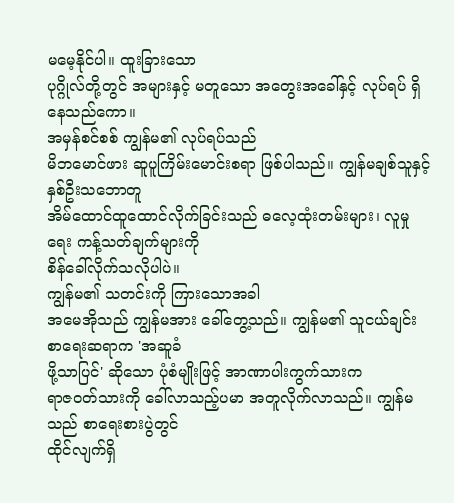မမေ့နိုင်ပါ။ ထူးခြားသော
ပုဂ္ဂိုလ်တို့တွင် အများနှင့် မတူသော အတွေးအခေါ်နှင့် လုပ်ရပ် ရှိနေသည်ကော။
အမှန်စင်စစ် ကျွန်မ၏ လုပ်ရပ်သည်
မိဘမောင်ဖား ဆူပူကြိမ်းမောင်းစရာ ဖြစ်ပါသည်။ ကျွန်မချစ်သူနှင့် နှစ်ဦးသဘောတူ
အိမ်ထောင်ထူထောင်လိုက်ခြင်းသည် ဓလေ့ထုံးတမ်းများ၊ လူမှုရေး ကန့်သတ်ချက်များကို
စိန်ခေါ်လိုက်သလိုပါပဲ။
ကျွန်မ၏ သတင်းကို ကြားသောအခါ
အမေအိုသည် ကျွန်မအား ခေါ်တွေ့သည်။ ကျွန်မ၏ သူငယ်ချင်း စာရေးဆရာက 'အဆူခံ
ဖို့သာပြင်' ဆိုသော ပုံစံမျိုးဖြင့် အာဏာပါးကွက်သားက
ရာဇဝတ်သားကို ခေါ်လာသည့်ပမာ အတူလိုက်လာသည်။ ကျွန်မသည် စာရေးစားပွဲတွင်
ထိုင်လျက်ရှိ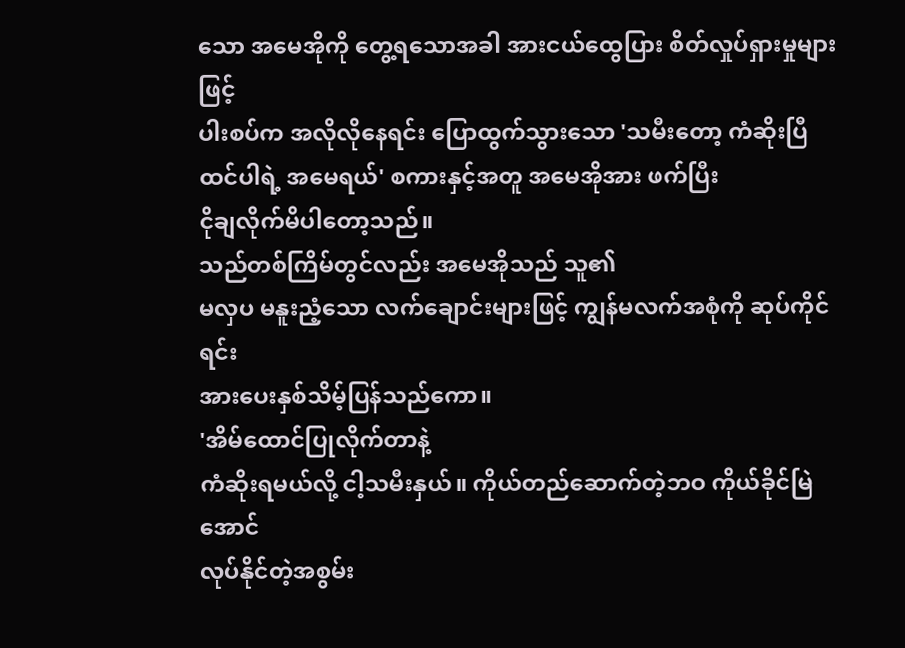သော အမေအိုကို တွေ့ရသောအခါ အားငယ်ထွေပြား စိတ်လှုပ်ရှားမှုများဖြင့်
ပါးစပ်က အလိုလိုနေရင်း ပြောထွက်သွားသော 'သမီးတော့ ကံဆိုးပြီ
ထင်ပါရဲ့ အမေရယ်' စကားနှင့်အတူ အမေအိုအား ဖက်ပြီး
ငိုချလိုက်မိပါတော့သည်။
သည်တစ်ကြိမ်တွင်လည်း အမေအိုသည် သူ၏
မလှပ မနူးညံ့သော လက်ချောင်းများဖြင့် ကျွန်မလက်အစုံကို ဆုပ်ကိုင်ရင်း
အားပေးနှစ်သိမ့်ပြန်သည်ကော။
'အိမ်ထောင်ပြုလိုက်တာနဲ့
ကံဆိုးရမယ်လို့ ငါ့သမီးနှယ်။ ကိုယ်တည်ဆောက်တဲ့ဘဝ ကိုယ်ခိုင်မြဲ အောင်
လုပ်နိုင်တဲ့အစွမ်း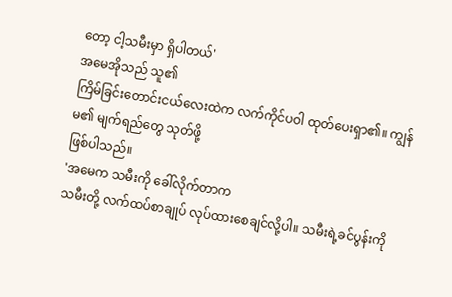တော့ ငါ့သမီးမှာ ရှိပါတယ်'
အမေအိုသည် သူ၏
ကြိမ်ခြင်းတောင်းငယ်လေးထဲက လက်ကိုင်ပဝါ ထုတ်ပေးရှာ၏။ ကျွန်မ၏ မျက်ရည်တွေ သုတ်ဖို့
ဖြစ်ပါသည်။
'အမေက သမီးကို ခေါ်လိုက်တာက
သမီးတို့ လက်ထပ်စာချုပ် လုပ်ထားစေချင်လို့ပါ။ သမီးရဲ့ခင်ပွန်းကို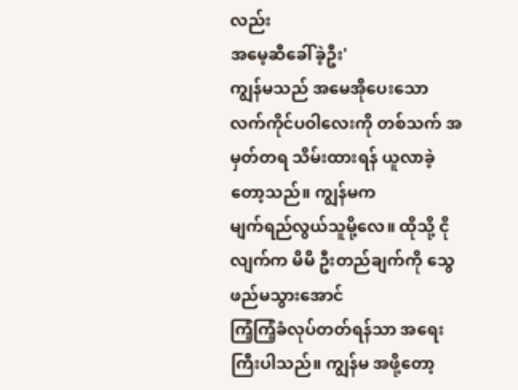လည်း
အမေ့ဆီခေါ်ခဲ့ဦး'
ကျွန်မသည် အမေအိုပေးသော
လက်ကိုင်ပဝါလေးကို တစ်သက် အမှတ်တရ သိမ်းထားရန် ယူလာခဲ့တော့သည်။ ကျွန်မက
မျက်ရည်လွယ်သူမို့လေ။ ထိုသို့ ငိုလျက်က မိမိ ဦးတည်ချက်ကို သွေဖည်မသွားအောင်
ကြံ့ကြံ့ခံလုပ်တတ်ရန်သာ အရေးကြီးပါသည်။ ကျွန်မ အဖို့တော့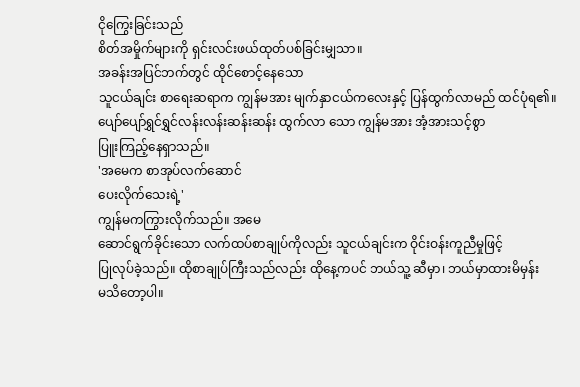ငိုကြွေးခြင်းသည်
စိတ်အမှိုက်များကို ရှင်းလင်းဖယ်ထုတ်ပစ်ခြင်းမျှသာ။
အခန်းအပြင်ဘက်တွင် ထိုင်စောင့်နေသော
သူငယ်ချင်း စာရေးဆရာက ကျွန်မအား မျက်နှာငယ်ကလေးနှင့် ပြန်ထွက်လာမည် ထင်ပုံရ၏။
ပျော်ပျော်ရွှင်ရွှင်လန်းလန်းဆန်းဆန်း ထွက်လာ သော ကျွန်မအား အံ့အားသင့်စွာ
ပြူးကြည့်နေရှာသည်။
'အမေက စာအုပ်လက်ဆောင်
ပေးလိုက်သေးရဲ့'
ကျွန်မကကြွားလိုက်သည်။ အမေ
ဆောင်ရွက်ခိုင်းသော လက်ထပ်စာချုပ်ကိုလည်း သူငယ်ချင်းက ဝိုင်းဝန်းကူညီမှုဖြင့်
ပြုလုပ်ခဲ့သည်။ ထိုစာချုပ်ကြီးသည်လည်း ထိုနေ့ကပင် ဘယ်သူ့ ဆီမှာ၊ ဘယ်မှာထားမိမှန်း
မသိတော့ပါ။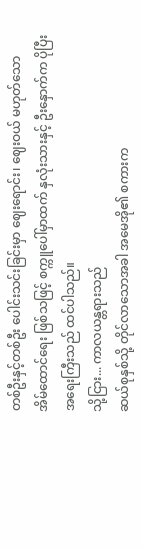တစ်ဦးနှင့်တစ်ဦး ပေါင်းသင်းခြင်းမှာ ဈေးရောင်း၊ ဈေးဝယ် မဟုတ်သော
အိမ်ထောင်ရေး ဖြစ်သဖြင့် စက္ကူပေါ်မှာထက် နှလုံးသားနှင့် ဦးနှောက်က ပိုပြီး
အရေးကြီးသည် ထင်ပါသည်။
သို့ငြား... ကာလယန္တရားသည်
ဆယ်စုနှစ်သို့ တိုင်လာသောအခါ အမေအို၏ စကားက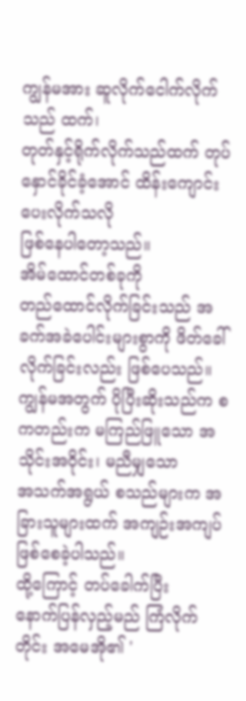ကျွန်မအား ဆူလိုက်ငေါက်လိုက်သည် ထက်၊
တုတ်နှင့်ရိုက်လိုက်သည်ထက် တုပ်နှောင်ခိုင်ခံ့အောင် ထိန်းကျောင်းပေးလိုက်သလို
ဖြစ်နေပါတော့သည်။
အိမ်ထောင်တစ်ခုကို
တည်ထောင်လိုက်ခြင်းသည် အခက်အခဲပေါင်းများစွာကို ဖိတ်ခေါ်လိုက်ခြင်းလည်း ဖြစ်ပေသည်။
ကျွန်မအတွက် ပိုပြီးဆိုးသည်က စကတည်းက မကြည်ဖြူသော အသိုင်းအဝိုင်း၊ မညီမျှသော
အသက်အရွယ် စသည်များက အခြားသူများထက် အကျဉ်းအကျပ် ဖြစ်စေခဲ့ပါသည်။
ထို့ကြောင့် တပ်ခေါက်ပြီး
နောက်ပြန်လှည့်မည် ကြံလိုက်တိုင်း အမေအို၏ '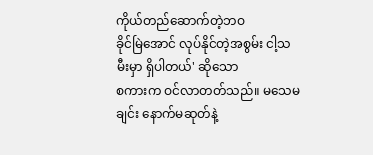ကိုယ်တည်ဆောက်တဲ့ဘဝ
ခိုင်မြဲအောင် လုပ်နိုင်တဲ့အစွမ်း ငါ့သမီးမှာ ရှိပါတယ်' ဆိုသော
စကားက ဝင်လာတတ်သည်။ မသေမချင်း နောက်မဆုတ်နဲ့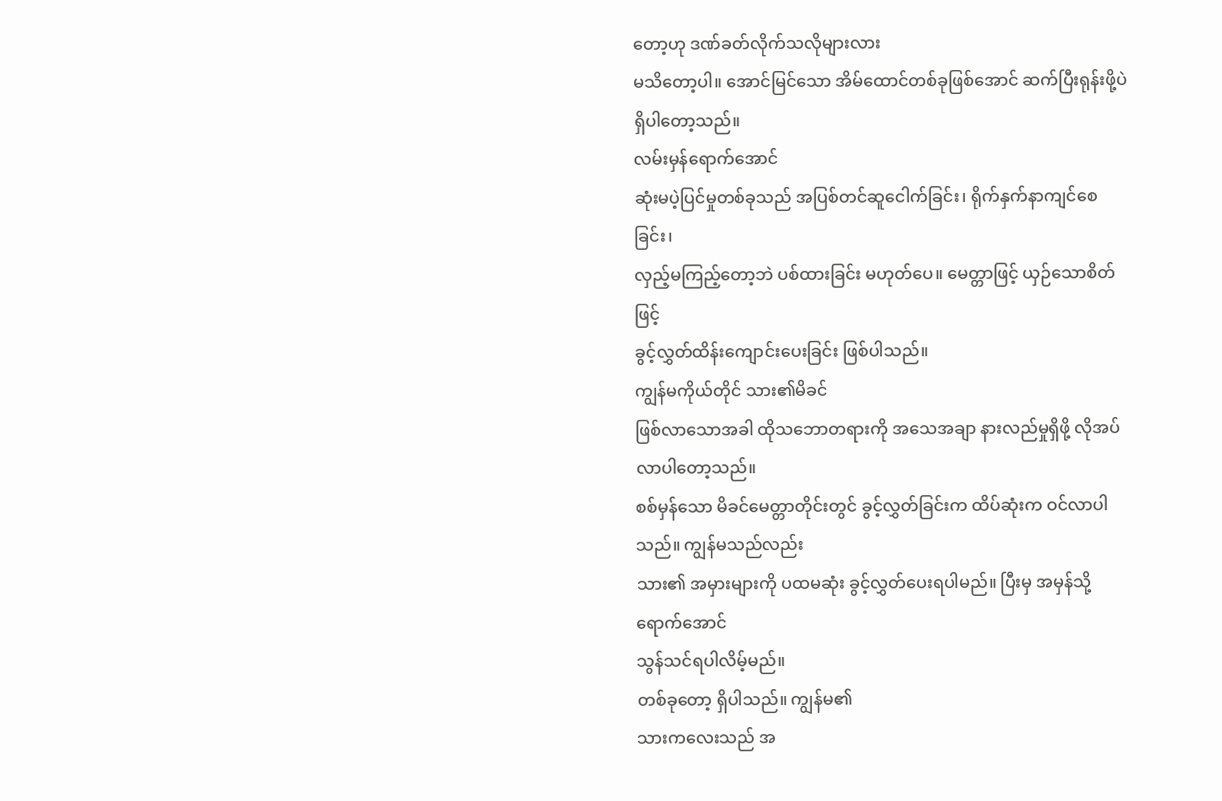တော့ဟု ဒဏ်ခတ်လိုက်သလိုများလား
မသိတော့ပါ။ အောင်မြင်သော အိမ်ထောင်တစ်ခုဖြစ်အောင် ဆက်ပြီးရုန်းဖို့ပဲ
ရှိပါတော့သည်။
လမ်းမှန်ရောက်အောင်
ဆုံးမပဲ့ပြင်မှုတစ်ခုသည် အပြစ်တင်ဆူငေါက်ခြင်း၊ ရိုက်နှက်နာကျင်စေခြင်း၊
လှည့်မကြည့်တော့ဘဲ ပစ်ထားခြင်း မဟုတ်ပေ။ မေတ္တာဖြင့် ယှဉ်သောစိတ်ဖြင့်
ခွင့်လွှတ်ထိန်းကျောင်းပေးခြင်း ဖြစ်ပါသည်။
ကျွန်မကိုယ်တိုင် သား၏မိခင်
ဖြစ်လာသောအခါ ထိုသဘောတရားကို အသေအချာ နားလည်မှုရှိဖို့ လိုအပ်လာပါတော့သည်။
စစ်မှန်သော မိခင်မေတ္တာတိုင်းတွင် ခွင့်လွှတ်ခြင်းက ထိပ်ဆုံးက ဝင်လာပါသည်။ ကျွန်မသည်လည်း
သား၏ အမှားများကို ပထမဆုံး ခွင့်လွှတ်ပေးရပါမည်။ ပြီးမှ အမှန်သို့ ရောက်အောင်
သွန်သင်ရပါလိမ့်မည်။
တစ်ခုတော့ ရှိပါသည်။ ကျွန်မ၏
သားကလေးသည် အ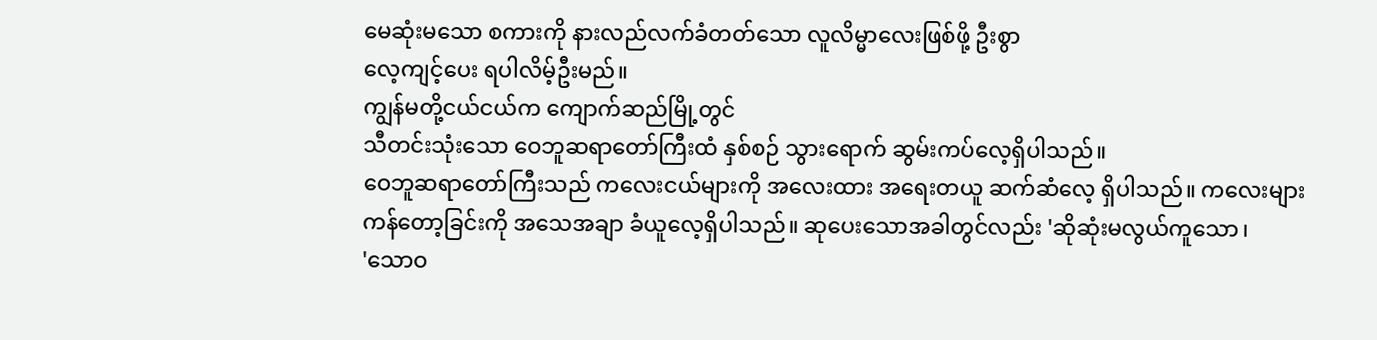မေဆုံးမသော စကားကို နားလည်လက်ခံတတ်သော လူလိမ္မာလေးဖြစ်ဖို့ ဦးစွာ
လေ့ကျင့်ပေး ရပါလိမ့်ဦးမည်။
ကျွန်မတို့ငယ်ငယ်က ကျောက်ဆည်မြို့တွင်
သီတင်းသုံးသော ဝေဘူဆရာတော်ကြီးထံ နှစ်စဉ် သွားရောက် ဆွမ်းကပ်လေ့ရှိပါသည်။
ဝေဘူဆရာတော်ကြီးသည် ကလေးငယ်များကို အလေးထား အရေးတယူ ဆက်ဆံလေ့ ရှိပါသည်။ ကလေးများ
ကန်တော့ခြင်းကို အသေအချာ ခံယူလေ့ရှိပါသည်။ ဆုပေးသောအခါတွင်လည်း 'ဆိုဆုံးမလွယ်ကူသော၊
'သောဝ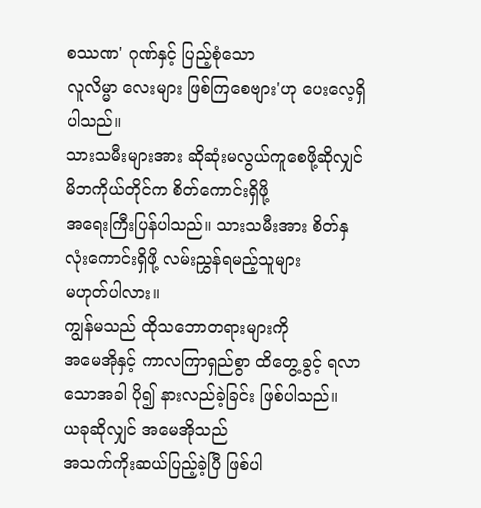စဿဏ' ဂုဏ်နှင့် ပြည့်စုံသော
လူလိမ္မာ လေးများ ဖြစ်ကြစေဗျား'ဟု ပေးလေ့ရှိပါသည်။
သားသမီးများအား ဆိုဆုံးမလွယ်ကူစေဖို့ဆိုလျှင် မိဘကိုယ်တိုင်က စိတ်ကောင်းရှိဖို့
အရေးကြီးပြန်ပါသည်။ သားသမီးအား စိတ်နှလုံးကောင်းရှိဖို့ လမ်းညွှန်ရမည့်သူများ
မဟုတ်ပါလား။
ကျွန်မသည် ထိုသဘောတရားများကို
အမေအိုနှင့် ကာလကြာရှည်စွာ ထိတွေ့ခွင့် ရလာသောအခါ ပို၍ နားလည်ခဲ့ခြင်း ဖြစ်ပါသည်။
ယခုဆိုလျှင် အမေအိုသည်
အသက်ကိုးဆယ်ပြည့်ခဲ့ပြီ ဖြစ်ပါ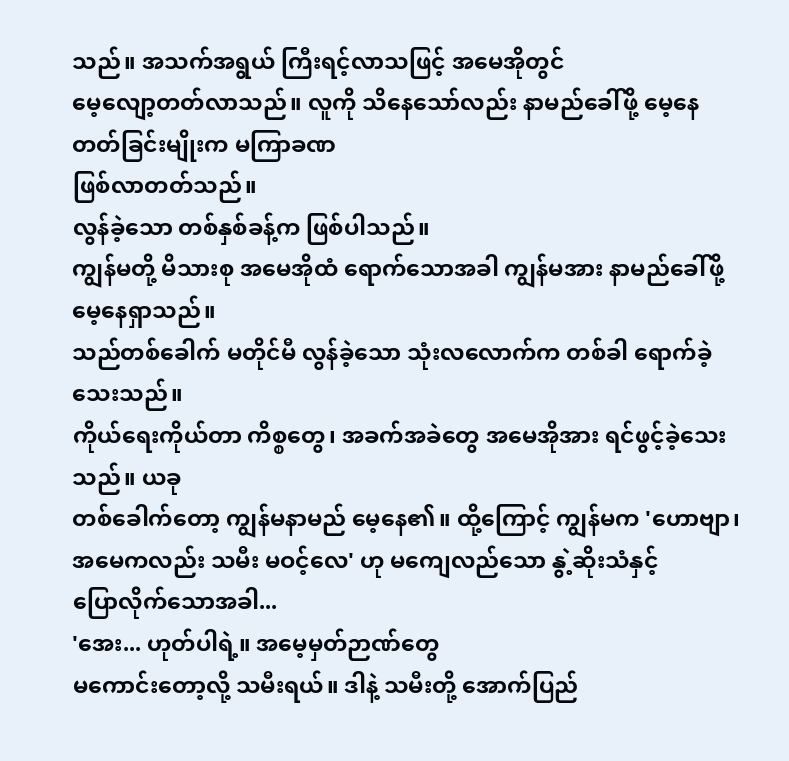သည်။ အသက်အရွယ် ကြီးရင့်လာသဖြင့် အမေအိုတွင်
မေ့လျော့တတ်လာသည်။ လူကို သိနေသော်လည်း နာမည်ခေါ်ဖို့ မေ့နေ တတ်ခြင်းမျိုးက မကြာခဏ
ဖြစ်လာတတ်သည်။
လွန်ခဲ့သော တစ်နှစ်ခန့်က ဖြစ်ပါသည်။
ကျွန်မတို့ မိသားစု အမေအိုထံ ရောက်သောအခါ ကျွန်မအား နာမည်ခေါ်ဖို့ မေ့နေရှာသည်။
သည်တစ်ခေါက် မတိုင်မီ လွန်ခဲ့သော သုံးလလောက်က တစ်ခါ ရောက်ခဲ့သေးသည်။
ကိုယ်ရေးကိုယ်တာ ကိစ္စတွေ၊ အခက်အခဲတွေ အမေအိုအား ရင်ဖွင့်ခဲ့သေး သည်။ ယခု
တစ်ခေါက်တော့ ကျွန်မနာမည် မေ့နေ၏။ ထို့ကြောင့် ကျွန်မက 'ဟောဗျာ၊
အမေကလည်း သမီး မဝင့်လေ' ဟု မကျေလည်သော နွဲ့ဆိုးသံနှင့်
ပြောလိုက်သောအခါ...
'အေး... ဟုတ်ပါရဲ့။ အမေ့မှတ်ဉာဏ်တွေ
မကောင်းတော့လို့ သမီးရယ်။ ဒါနဲ့ သမီးတို့ အောက်ပြည်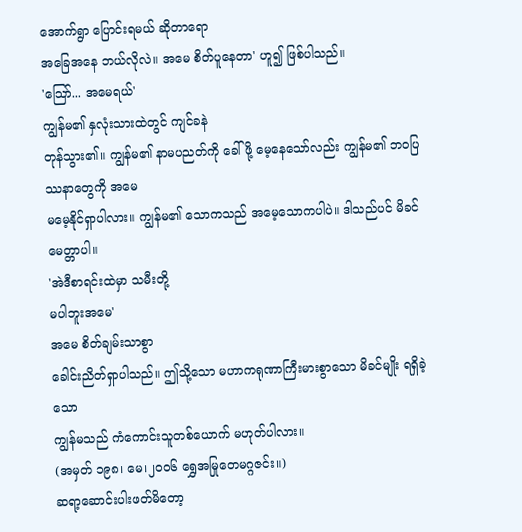အောက်ရွာ ပြောင်းရမယ် ဆိုတာရော
အခြေအနေ ဘယ်လိုလဲ။ အမေ စိတ်ပူနေတာ' ဟူ၍ ဖြစ်ပါသည်။
'သြော်... အမေရယ်'
ကျွန်မ၏ နှလုံးသားထဲတွင် ကျင်ခနဲ
တုန်သွား၏။ ကျွန်မ၏ နာမပညတ်ကို ခေါ်ဖို့ မေ့နေသော်လည်း ကျွန်မ၏ ဘဝပြဿနာတွေကို အမေ
မမေ့နိုင်ရှာပါလား။ ကျွန်မ၏ သောကသည် အမေ့သောကပါပဲ။ ဒါသည်ပင် မိခင်မေတ္တာပါ။
'အဲဒီစာရင်းထဲမှာ သမီးတို့
မပါဘူးအမေ'
အမေ စိတ်ချမ်းသာစွာ
ခေါင်းညိတ်ရှာပါသည်။ ဤသို့သော မဟာကရုဏာကြီးမားစွာသော မိခင်မျိုး ရရှိခဲ့သော
ကျွန်မသည် ကံကောင်းသူတစ်ယောက် မဟုတ်ပါလား။
(အမှတ် ၁၉၈၊ မေ၊၂၀၀၆ ရွှေအမြုတေမဂ္ဂဇင်း။)
ဆရာ့ဆောင်းပါးဖတ်မိတော့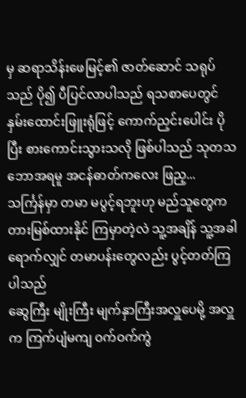မှ ဆရာသိန်းဖေမြင့်၏ ဇာတ်ဆောင် သရုပ်သည် ပို၍ ပီပြင်လာပါသည် ရသစာပေတွင် နှမ်းထောင်းဖြူးရုံဖြင့် ကောက်ညှင်းပေါင်း ပိုပြီး စားကောင်းသွားသလို ဖြစ်ပါသည် သုတသဘောအရမူ အငန်ဓာတ်ကလေး ဖြည့...
သင်္ကြန်မှာ တမာ မပွင့်ရဘူးဟု မည်သူတွေက တားမြစ်ထားနိုင် ကြမှာတဲ့လဲ သူ့အချိန် သူ့အခါ ရောက်လျှင် တမာပန်းတွေလည်း ပွင့်တတ်ကြပါသည်
ဆွေကြီး မျိုးကြီး မျက်နှာကြီးအလှူပေမို့ အလှူက ကြက်ပျံမကျ ဝက်ဝက်ကွဲ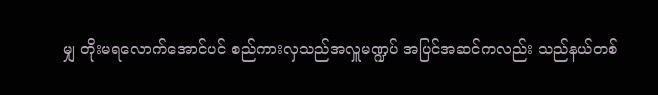မျှ တိုးမရလောက်အောင်ပင် စည်ကားလှသည်အလှူမဏ္ဍပ် အပြင်အဆင်ကလည်း သည်နယ်တစ်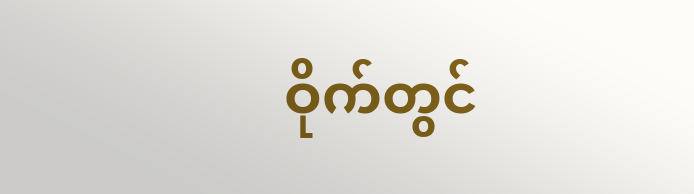ဝိုက်တွင်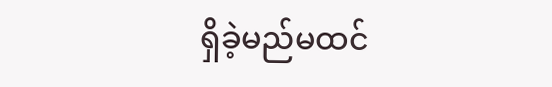ရှိခဲ့မည်မထင်